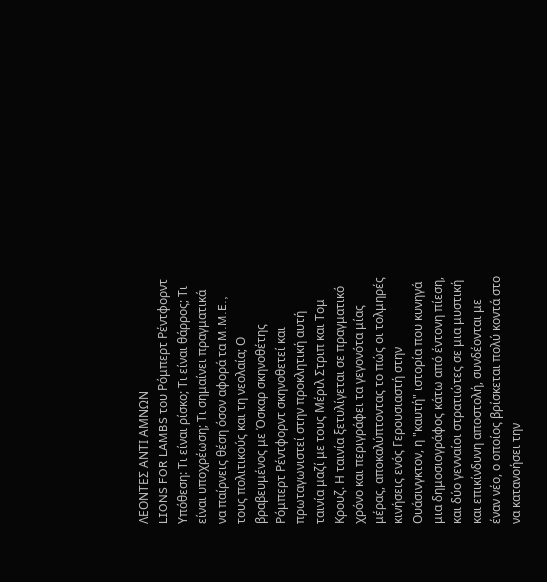ΛΕΟΝΤΕΣ ΑΝΤΙ ΑΜΝΩΝ
LIONS FOR LAMBS του Ρόμπερτ Ρέντφορντ
Υπόθεση: Τι είναι ρίσκο; Τι είναι θάρρος; Τι είναι υποχρέωση; Τι σημαίνει πραγματικά να παίρνεις θέση όσον αφορά τα M.M.E., τους πολιτικούς και τη νεολαία; Ο βραβευμένος με Όσκαρ σκηνοθέτης Ρόμπερτ Ρέντφορντ σκηνοθετεί και πρωταγωνιστεί στην προκλητική αυτή ταινία μαζί με τους Μέριλ Στριπ και Τομ Κρουζ. Η ταινία ξετυλίγεται σε πραγματικό χρόνο και περιγράφει τα γεγονότα μίας μέρας, αποκαλύπτοντας το πώς οι τολμηρές κινήσεις ενός Γερουσιαστή στην Ουάσινγκτον, η "καυτή" ιστορία που κυνηγά μια δημοσιογράφος κάτω από έντονη πίεση, και δύο γενναίοι στρατιώτες σε μια μυστική και επικίνδυνη αποστολή, συνδέονται με έναν νέο, ο οποίος βρίσκεται πολύ κοντά στο να κατανοήσει την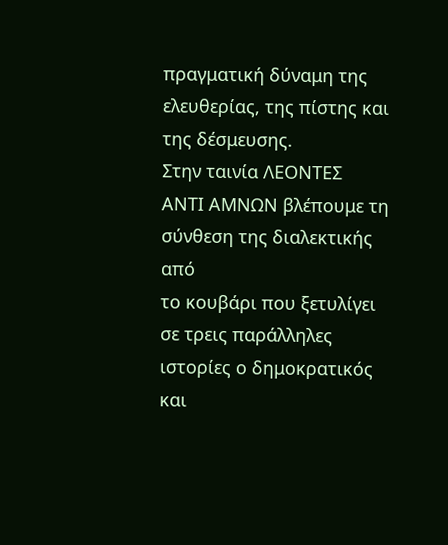πραγματική δύναμη της ελευθερίας, της πίστης και της δέσμευσης.
Στην ταινία ΛΕΟΝΤΕΣ
ΑΝΤΙ ΑΜΝΩΝ βλέπουμε τη σύνθεση της διαλεκτικής από
το κουβάρι που ξετυλίγει σε τρεις παράλληλες ιστορίες ο δημοκρατικός
και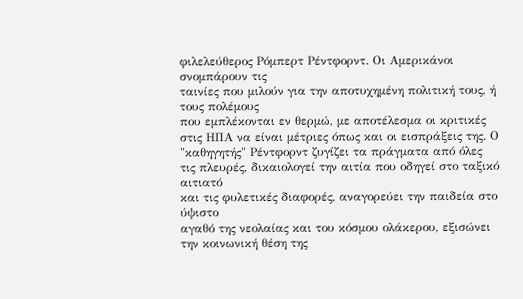φιλελεύθερος Ρόμπερτ Ρέντφορντ. Οι Αμερικάνοι σνομπάρουν τις
ταινίες που μιλούν για την αποτυχημένη πολιτική τους, ή τους πολέμους
που εμπλέκονται εν θερμώ, με αποτέλεσμα οι κριτικές στις ΗΠΑ να είναι μέτριες όπως και οι εισπράξεις της. Ο "καθηγητής" Ρέντφορντ ζυγίζει τα πράγματα από όλες
τις πλευρές, δικαιολογεί την αιτία που οδηγεί στο ταξικό αιτιατό
και τις φυλετικές διαφορές, αναγορεύει την παιδεία στο ύψιστο
αγαθό της νεολαίας και του κόσμου ολάκερου, εξισώνει την κοινωνική θέση της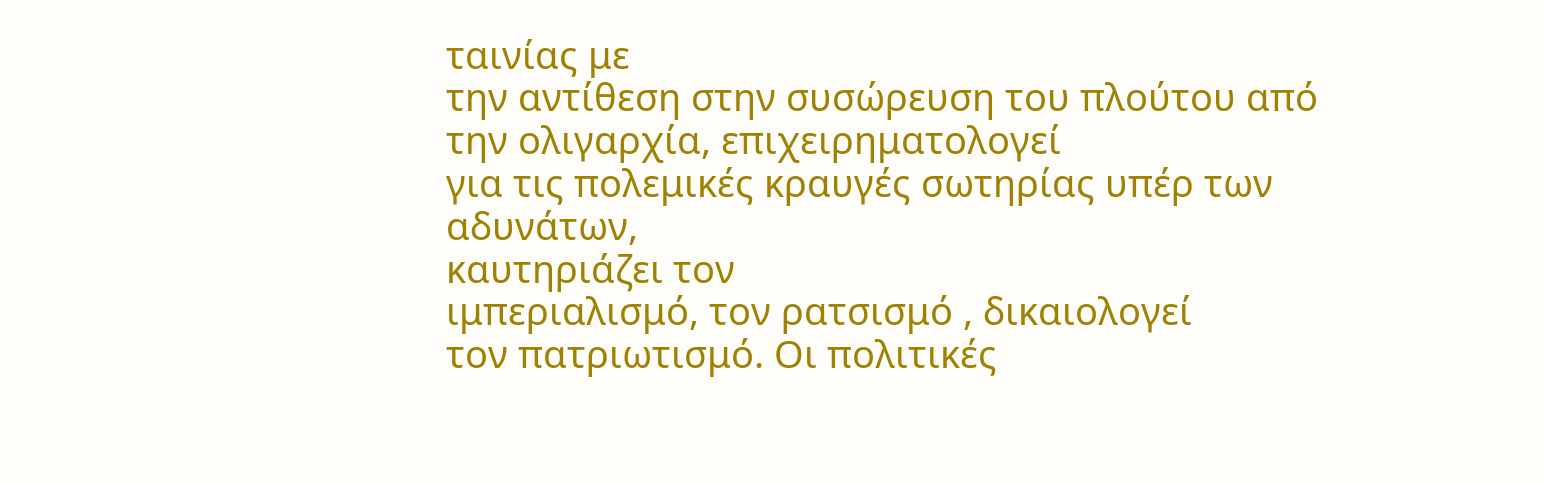ταινίας με
την αντίθεση στην συσώρευση του πλούτου από την ολιγαρχία, επιχειρηματολογεί
για τις πολεμικές κραυγές σωτηρίας υπέρ των
αδυνάτων,
καυτηριάζει τον
ιμπεριαλισμό, τον ρατσισμό , δικαιολογεί
τον πατριωτισμό. Οι πολιτικές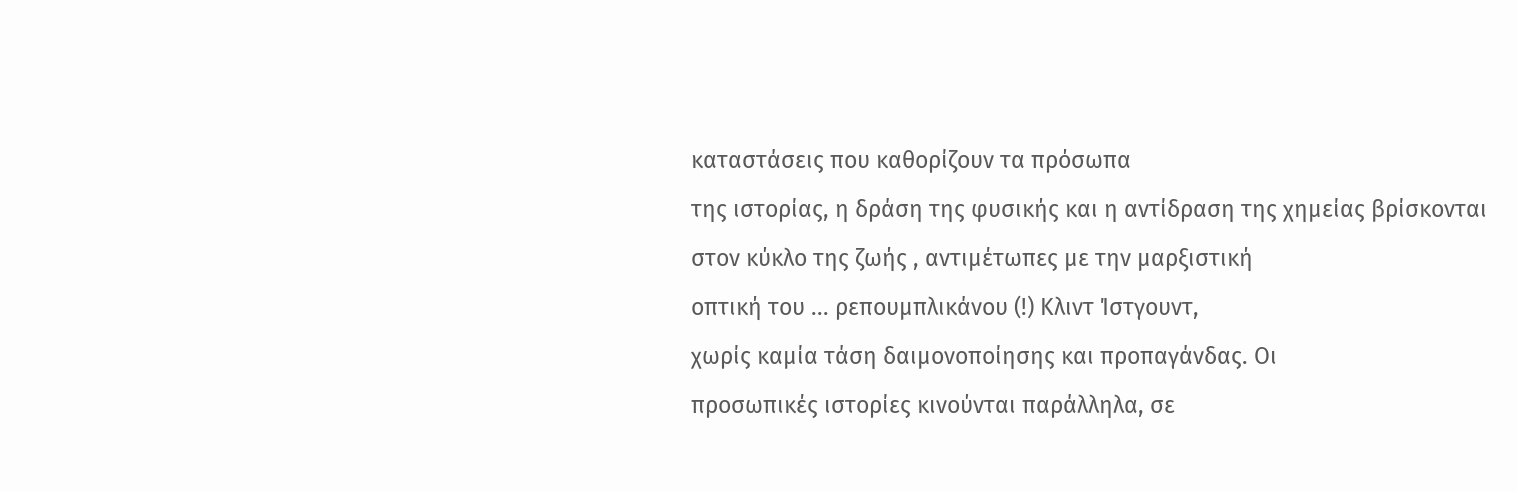καταστάσεις που καθορίζουν τα πρόσωπα
της ιστορίας, η δράση της φυσικής και η αντίδραση της χημείας βρίσκονται
στον κύκλο της ζωής , αντιμέτωπες με την μαρξιστική
οπτική του ... ρεπουμπλικάνου (!) Κλιντ Ίστγουντ,
χωρίς καμία τάση δαιμονοποίησης και προπαγάνδας. Οι
προσωπικές ιστορίες κινούνται παράλληλα, σε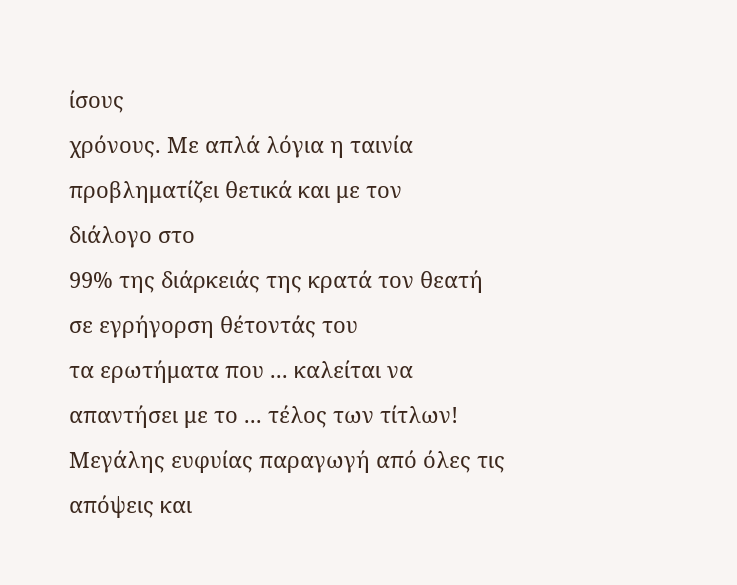ίσους
χρόνους. Με απλά λόγια η ταινία προβληματίζει θετικά και με τον
διάλογο στο
99% της διάρκειάς της κρατά τον θεατή σε εγρήγορση θέτοντάς του
τα ερωτήματα που ... καλείται να απαντήσει με το ... τέλος των τίτλων! Μεγάλης ευφυίας παραγωγή από όλες τις απόψεις και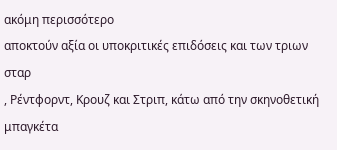ακόμη περισσότερο
αποκτούν αξία οι υποκριτικές επιδόσεις και των τριων σταρ
, Ρέντφορντ, Κρουζ και Στριπ, κάτω από την σκηνοθετική μπαγκέτα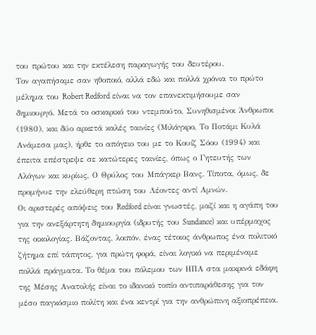του πρώτου και την εκτέλεση παραγωγής του δευτέρου.
Τον αγαπήσαμε σαν ηθοποιό, αλλά εδώ και πολλά χρόνια το πρώτο μέλημα του Robert Redford είναι να τον επανεκτιμήσουμε σαν δημιουργό. Μετά το οσκαρικό του ντεμπούτο, Συνηθισμένοι Άνθρωποι (1980), και δύο αρκετά καλές ταινίες (Μιλάγκρο, Το Ποτάμι Κυλά Ανάμεσα μας), ήρθε το απόγειο του με το Κουίζ Σόου (1994) και έπειτα επέστρεψε σε κατώτερες ταινίες, όπως ο Γητευτής των Αλόγων και κυρίως, Ο Θρύλος του Μπάγκερ Βανς. Τίποτα, όμως, δε προμήνυε την ελεύθερη πτώση του Λέοντες αντί Αμνών.
Οι αριστερές απόψεις του Redford είναι γνωστές, μαζί και η αγάπη του για την ανεξάρτητη δημιουργία (ιδρυτής του Sundance) και υπέρμαχος της οικολογίας. Βάζοντας, λοιπόν, ένας τέτοιος άνθρωπος ένα πολιτικό ζήτημα επί τάπητος, για πρώτη φορά, είναι λογικό να περιμέναμε πολλά πράγματα. Το θέμα του πόλεμου των ΗΠΑ στα μακρινά εδάφη της Μέσης Ανατολής είναι το ιδανικό τοπίο αντιπαράθεσης για τον μέσο παγκόσμιο πολίτη και ένα κεντρί για την ανθρώπινη αξιοπρέπεια.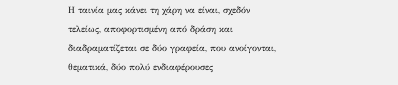Η ταινία μας κάνει τη χάρη να είναι, σχεδόν τελείως, αποφορτισμένη από δράση και διαδραματίζεται σε δύο γραφεία, που ανοίγονται, θεματικά, δύο πολύ ενδιαφέρουσες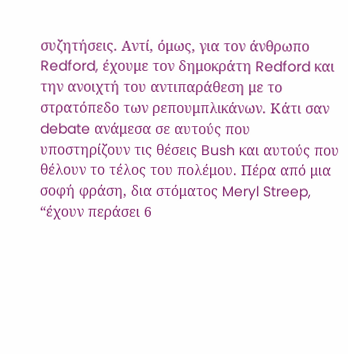συζητήσεις. Αντί, όμως, για τον άνθρωπο Redford, έχουμε τον δημοκράτη Redford και την ανοιχτή του αντιπαράθεση με το στρατόπεδο των ρεπουμπλικάνων. Κάτι σαν debate ανάμεσα σε αυτούς που υποστηρίζουν τις θέσεις Bush και αυτούς που θέλουν το τέλος του πολέμου. Πέρα από μια σοφή φράση, δια στόματος Meryl Streep, “έχουν περάσει 6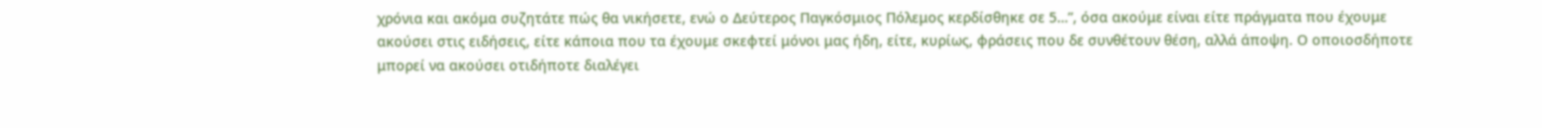χρόνια και ακόμα συζητάτε πώς θα νικήσετε, ενώ ο Δεύτερος Παγκόσμιος Πόλεμος κερδίσθηκε σε 5…”, όσα ακούμε είναι είτε πράγματα που έχουμε ακούσει στις ειδήσεις, είτε κάποια που τα έχουμε σκεφτεί μόνοι μας ήδη, είτε, κυρίως, φράσεις που δε συνθέτουν θέση, αλλά άποψη. Ο οποιοσδήποτε μπορεί να ακούσει οτιδήποτε διαλέγει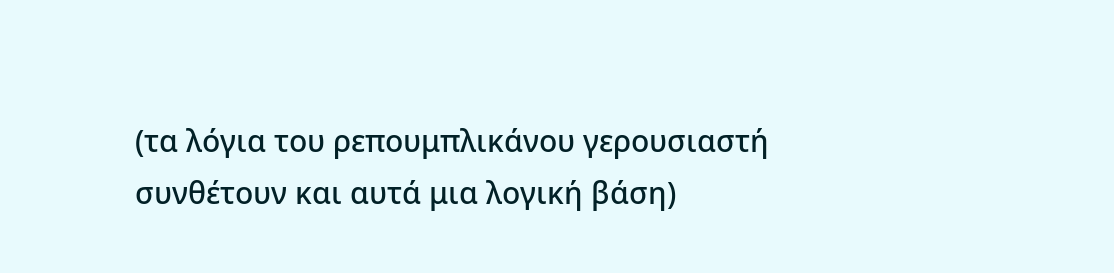(τα λόγια του ρεπουμπλικάνου γερουσιαστή συνθέτουν και αυτά μια λογική βάση)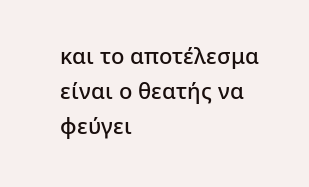και το αποτέλεσμα είναι ο θεατής να φεύγει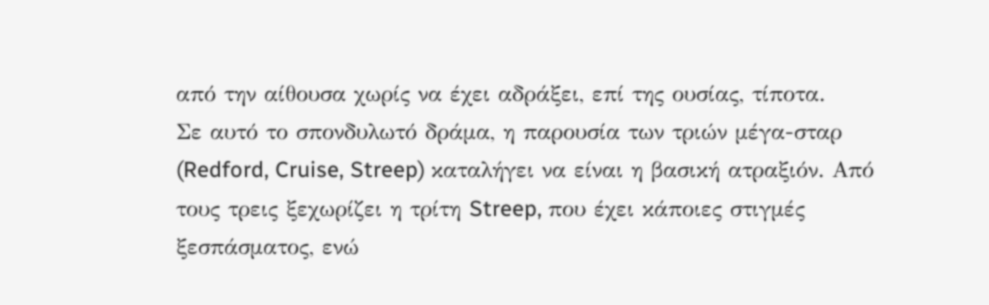από την αίθουσα χωρίς να έχει αδράξει, επί της ουσίας, τίποτα.
Σε αυτό το σπονδυλωτό δράμα, η παρουσία των τριών μέγα-σταρ (Redford, Cruise, Streep) καταλήγει να είναι η βασική ατραξιόν. Από τους τρεις ξεχωρίζει η τρίτη Streep, που έχει κάποιες στιγμές ξεσπάσματος, ενώ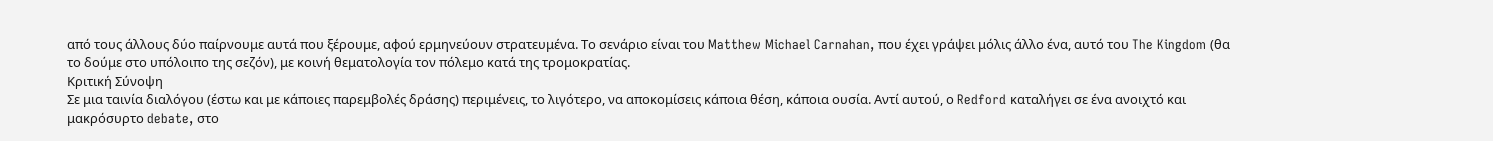από τους άλλους δύο παίρνουμε αυτά που ξέρουμε, αφού ερμηνεύουν στρατευμένα. Το σενάριο είναι του Matthew Michael Carnahan, που έχει γράψει μόλις άλλο ένα, αυτό του The Kingdom (θα το δούμε στο υπόλοιπο της σεζόν), με κοινή θεματολογία τον πόλεμο κατά της τρομοκρατίας.
Κριτική Σύνοψη
Σε μια ταινία διαλόγου (έστω και με κάποιες παρεμβολές δράσης) περιμένεις, το λιγότερο, να αποκομίσεις κάποια θέση, κάποια ουσία. Αντί αυτού, ο Redford καταλήγει σε ένα ανοιχτό και μακρόσυρτο debate, στο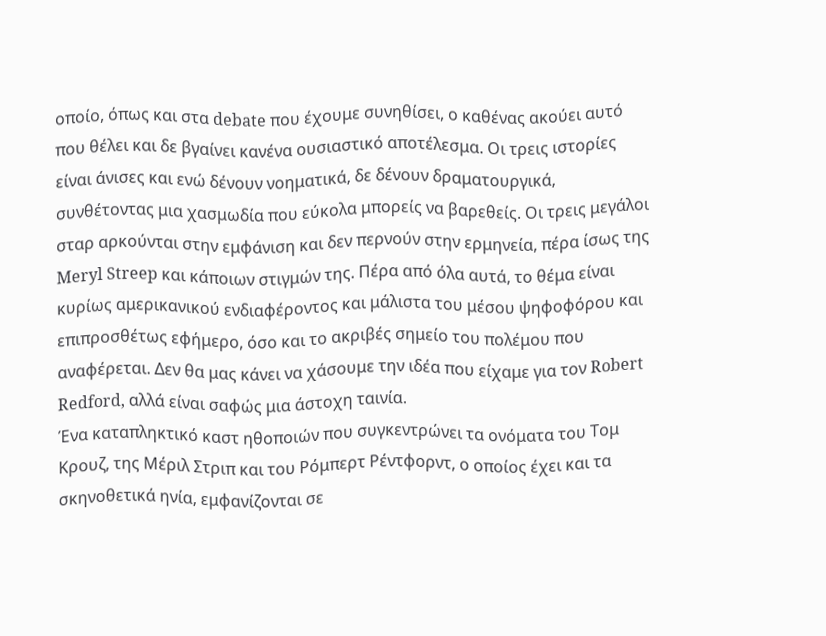οποίο, όπως και στα debate που έχουμε συνηθίσει, ο καθένας ακούει αυτό που θέλει και δε βγαίνει κανένα ουσιαστικό αποτέλεσμα. Οι τρεις ιστορίες είναι άνισες και ενώ δένουν νοηματικά, δε δένουν δραματουργικά, συνθέτοντας μια χασμωδία που εύκολα μπορείς να βαρεθείς. Οι τρεις μεγάλοι σταρ αρκούνται στην εμφάνιση και δεν περνούν στην ερμηνεία, πέρα ίσως της Meryl Streep και κάποιων στιγμών της. Πέρα από όλα αυτά, το θέμα είναι κυρίως αμερικανικού ενδιαφέροντος και μάλιστα του μέσου ψηφοφόρου και επιπροσθέτως εφήμερο, όσο και το ακριβές σημείο του πολέμου που αναφέρεται. Δεν θα μας κάνει να χάσουμε την ιδέα που είχαμε για τον Robert Redford, αλλά είναι σαφώς μια άστοχη ταινία.
Ένα καταπληκτικό καστ ηθοποιών που συγκεντρώνει τα ονόματα του Τομ Κρουζ, της Μέριλ Στριπ και του Ρόμπερτ Ρέντφορντ, ο οποίος έχει και τα σκηνοθετικά ηνία, εμφανίζονται σε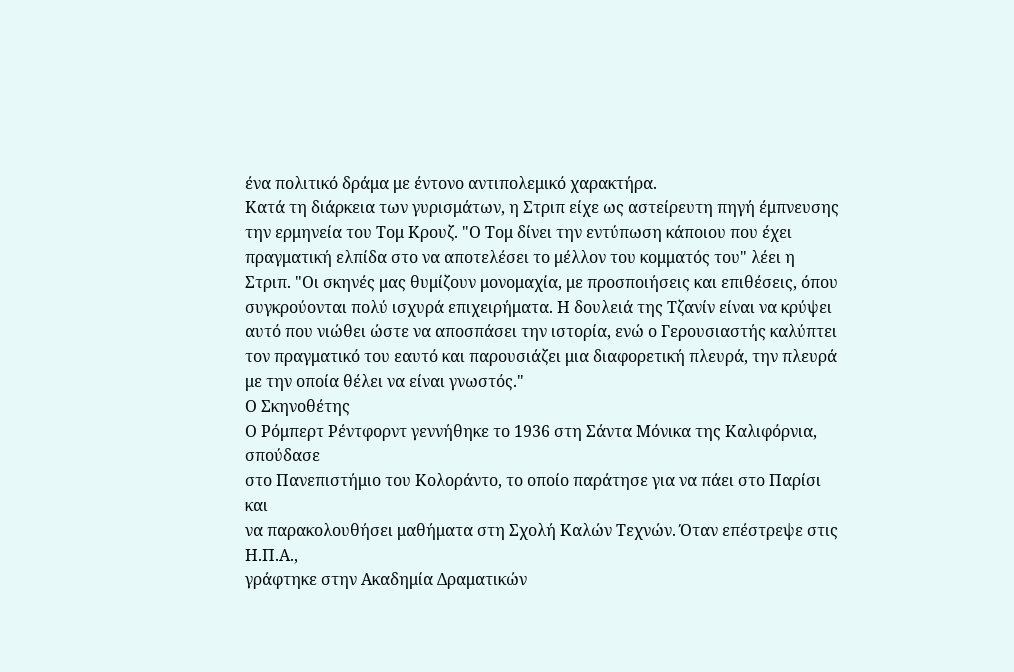ένα πολιτικό δράμα με έντονο αντιπολεμικό χαρακτήρα.
Κατά τη διάρκεια των γυρισμάτων, η Στριπ είχε ως αστείρευτη πηγή έμπνευσης την ερμηνεία του Τομ Κρουζ. "Ο Τομ δίνει την εντύπωση κάποιου που έχει πραγματική ελπίδα στο να αποτελέσει το μέλλον του κομματός του" λέει η Στριπ. "Οι σκηνές μας θυμίζουν μονομαχία, με προσποιήσεις και επιθέσεις, όπου συγκρούονται πολύ ισχυρά επιχειρήματα. Η δουλειά της Τζανίν είναι να κρύψει αυτό που νιώθει ώστε να αποσπάσει την ιστορία, ενώ ο Γερουσιαστής καλύπτει τον πραγματικό του εαυτό και παρουσιάζει μια διαφορετική πλευρά, την πλευρά με την οποία θέλει να είναι γνωστός."
Ο Σκηνοθέτης
Ο Ρόμπερτ Ρέντφορντ γεννήθηκε το 1936 στη Σάντα Μόνικα της Καλιφόρνια, σπούδασε
στο Πανεπιστήμιο του Κολοράντο, το οποίο παράτησε για να πάει στο Παρίσι και
να παρακολουθήσει μαθήματα στη Σχολή Καλών Τεχνών. Όταν επέστρεψε στις Η.Π.Α.,
γράφτηκε στην Ακαδημία Δραματικών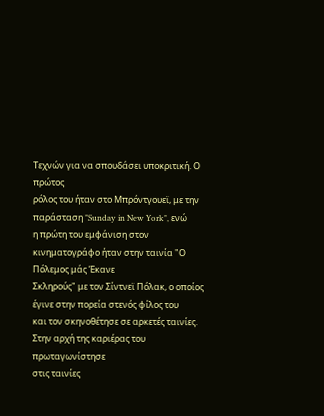Τεχνών για να σπουδάσει υποκριτική. Ο πρώτος
ρόλος του ήταν στο Μπρόντγουεϊ, με την παράσταση "Sunday in New York", ενώ
η πρώτη του εμφάνιση στον κινηματογράφο ήταν στην ταινία "Ο Πόλεμος μάς Έκανε
Σκληρούς" με τον Σίντνεϊ Πόλακ, ο οποίος έγινε στην πορεία στενός φίλος του
και τον σκηνοθέτησε σε αρκετές ταινίες. Στην αρχή της καριέρας του πρωταγωνίστησε
στις ταινίες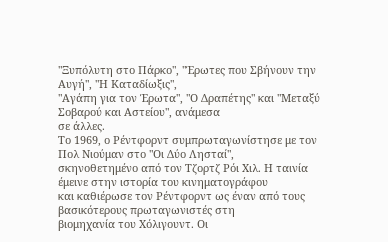"Ξυπόλυτη στο Πάρκο", "Έρωτες που Σβήνουν την Αυγή", "Η Καταδίωξις",
"Αγάπη για τον Έρωτα", "Ο Δραπέτης" και "Μεταξύ Σοβαρού και Αστείου", ανάμεσα
σε άλλες.
Το 1969, ο Ρέντφορντ συμπρωταγωνίστησε με τον Πολ Νιούμαν στο "Οι Δύο Λησταί",
σκηνοθετημένο από τον Τζορτζ Ρόι Χιλ. Η ταινία έμεινε στην ιστορία του κινηματογράφου
και καθιέρωσε τον Ρέντφορντ ως έναν από τους βασικότερους πρωταγωνιστές στη
βιομηχανία του Χόλιγουντ. Οι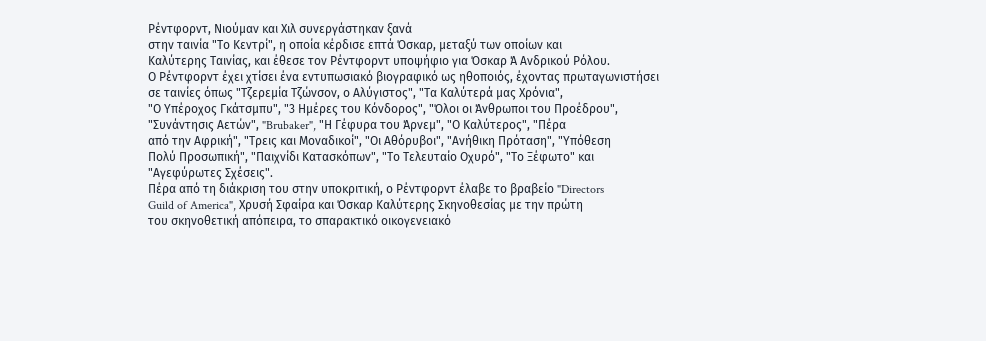Ρέντφορντ, Νιούμαν και Χιλ συνεργάστηκαν ξανά
στην ταινία "Το Κεντρί", η οποία κέρδισε επτά Όσκαρ, μεταξύ των οποίων και
Καλύτερης Ταινίας, και έθεσε τον Ρέντφορντ υποψήφιο για Όσκαρ Ά Ανδρικού Ρόλου.
Ο Ρέντφορντ έχει χτίσει ένα εντυπωσιακό βιογραφικό ως ηθοποιός, έχοντας πρωταγωνιστήσει
σε ταινίες όπως "Τζερεμία Τζώνσον, ο Αλύγιστος", "Τα Καλύτερά μας Χρόνια",
"Ο Υπέροχος Γκάτσμπυ", "3 Ημέρες του Κόνδορος", "Όλοι οι Άνθρωποι του Προέδρου",
"Συνάντησις Αετών", "Brubaker", "Η Γέφυρα του Άρνεμ", "Ο Καλύτερος", "Πέρα
από την Αφρική", "Τρεις και Μοναδικοί", "Οι Αθόρυβοι", "Ανήθικη Πρόταση", "Υπόθεση
Πολύ Προσωπική", "Παιχνίδι Κατασκόπων", "Το Τελευταίο Οχυρό", "Το Ξέφωτο" και
"Αγεφύρωτες Σχέσεις".
Πέρα από τη διάκριση του στην υποκριτική, ο Ρέντφορντ έλαβε το βραβείο "Directors
Guild of America", Χρυσή Σφαίρα και Όσκαρ Καλύτερης Σκηνοθεσίας με την πρώτη
του σκηνοθετική απόπειρα, το σπαρακτικό οικογενειακό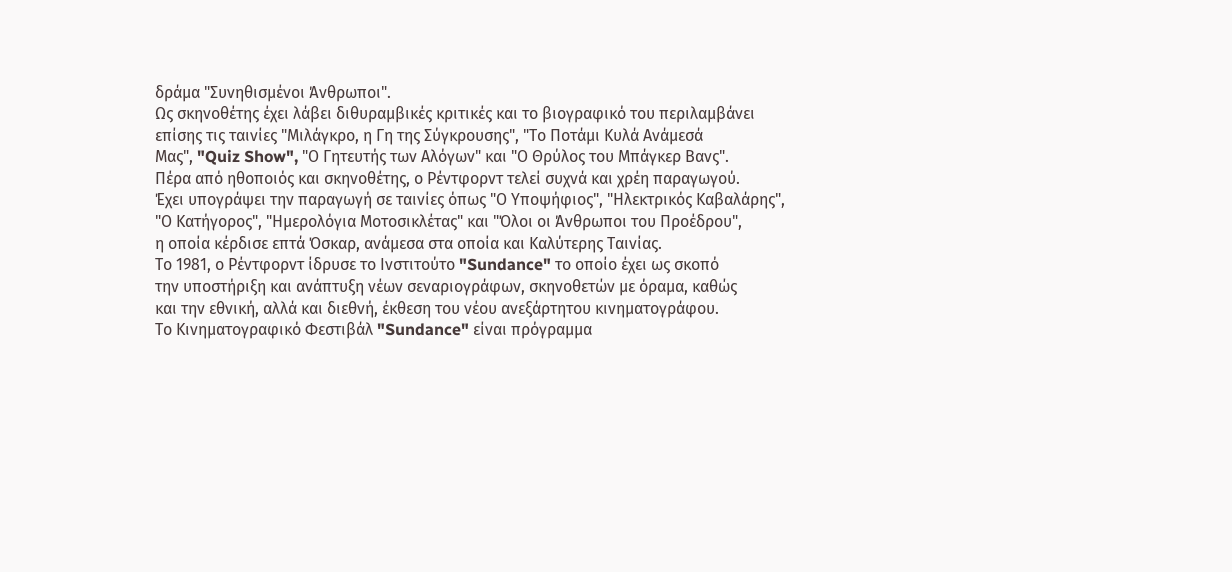δράμα "Συνηθισμένοι Άνθρωποι".
Ως σκηνοθέτης έχει λάβει διθυραμβικές κριτικές και το βιογραφικό του περιλαμβάνει
επίσης τις ταινίες "Μιλάγκρο, η Γη της Σύγκρουσης", "Το Ποτάμι Κυλά Ανάμεσά
Μας", "Quiz Show", "Ο Γητευτής των Αλόγων" και "Ο Θρύλος του Μπάγκερ Βανς".
Πέρα από ηθοποιός και σκηνοθέτης, ο Ρέντφορντ τελεί συχνά και χρέη παραγωγού.
Έχει υπογράψει την παραγωγή σε ταινίες όπως "Ο Υποψήφιος", "Ηλεκτρικός Καβαλάρης",
"Ο Κατήγορος", "Ημερολόγια Μοτοσικλέτας" και "Όλοι οι Άνθρωποι του Προέδρου",
η οποία κέρδισε επτά Όσκαρ, ανάμεσα στα οποία και Καλύτερης Ταινίας.
Το 1981, ο Ρέντφορντ ίδρυσε το Ινστιτούτο "Sundance" το οποίο έχει ως σκοπό
την υποστήριξη και ανάπτυξη νέων σεναριογράφων, σκηνοθετών με όραμα, καθώς
και την εθνική, αλλά και διεθνή, έκθεση του νέου ανεξάρτητου κινηματογράφου.
Το Κινηματογραφικό Φεστιβάλ "Sundance" είναι πρόγραμμα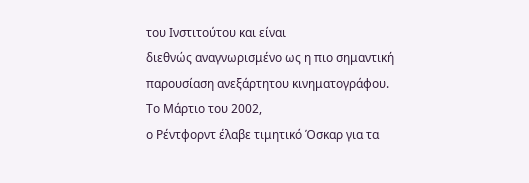του Ινστιτούτου και είναι
διεθνώς αναγνωρισμένο ως η πιο σημαντική παρουσίαση ανεξάρτητου κινηματογράφου.
Το Μάρτιο του 2002,
ο Ρέντφορντ έλαβε τιμητικό Όσκαρ για τα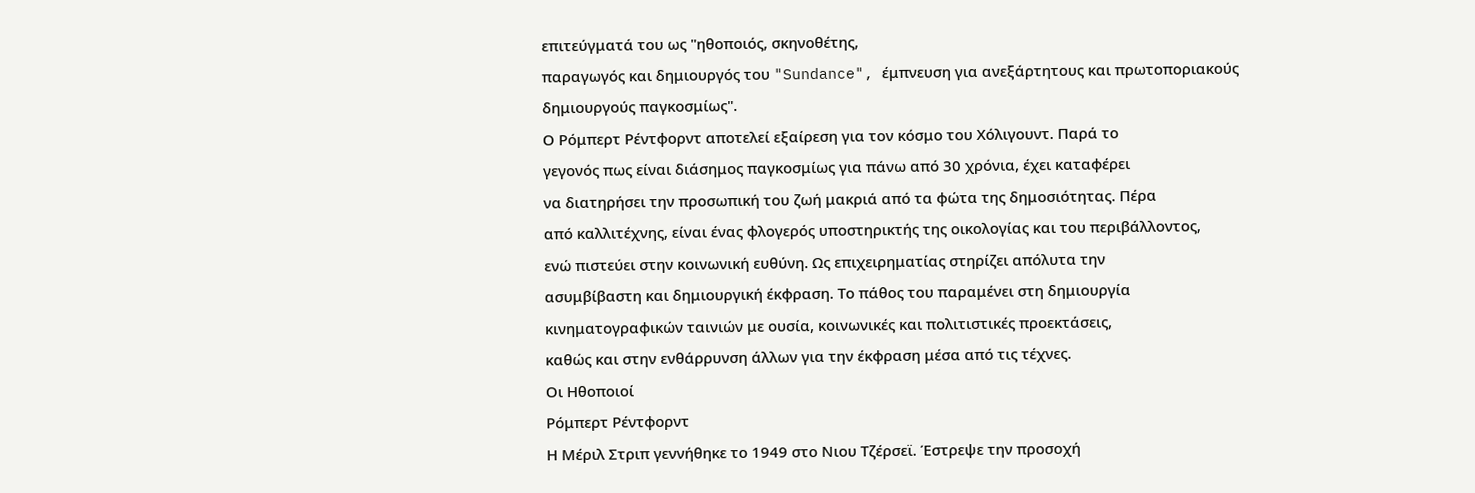επιτεύγματά του ως "ηθοποιός, σκηνοθέτης,
παραγωγός και δημιουργός του "Sundance", έμπνευση για ανεξάρτητους και πρωτοποριακούς
δημιουργούς παγκοσμίως".
Ο Ρόμπερτ Ρέντφορντ αποτελεί εξαίρεση για τον κόσμο του Χόλιγουντ. Παρά το
γεγονός πως είναι διάσημος παγκοσμίως για πάνω από 30 χρόνια, έχει καταφέρει
να διατηρήσει την προσωπική του ζωή μακριά από τα φώτα της δημοσιότητας. Πέρα
από καλλιτέχνης, είναι ένας φλογερός υποστηρικτής της οικολογίας και του περιβάλλοντος,
ενώ πιστεύει στην κοινωνική ευθύνη. Ως επιχειρηματίας στηρίζει απόλυτα την
ασυμβίβαστη και δημιουργική έκφραση. Το πάθος του παραμένει στη δημιουργία
κινηματογραφικών ταινιών με ουσία, κοινωνικές και πολιτιστικές προεκτάσεις,
καθώς και στην ενθάρρυνση άλλων για την έκφραση μέσα από τις τέχνες.
Οι Ηθοποιοί
Ρόμπερτ Ρέντφορντ
Η Μέριλ Στριπ γεννήθηκε το 1949 στο Νιου Τζέρσεϊ. Έστρεψε την προσοχή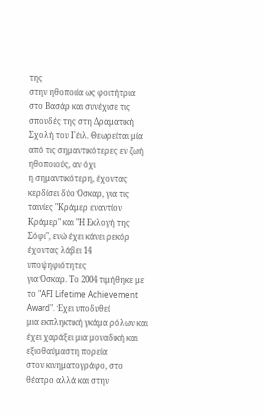της
στην ηθοποιία ως φοιτήτρια στο Βασάρ και συνέχισε τις σπουδές της στη Δραματική
Σχολή του Γέιλ. Θεωρείται μία από τις σημαντικότερες εν ζωή ηθοποιούς, αν όχι
η σημαντικότερη, έχοντας κερδίσει δύο Όσκαρ, για τις ταινίες "Κράμερ εναντίον
Κράμερ" και "Η Εκλογή της Σόφι", ενώ έχει κάνει ρεκόρ έχοντας λάβει 14 υποψηφιότητες
για Όσκαρ. Το 2004 τιμήθηκε με το "AFI Lifetime Achievement Award". Έχει υποδυθεί
μια εκπληκτική γκάμα ρόλων και έχει χαράξει μια μοναδική και εξιοθαύμαστη πορεία
στον κινηματογράφο, στο θέατρο αλλά και στην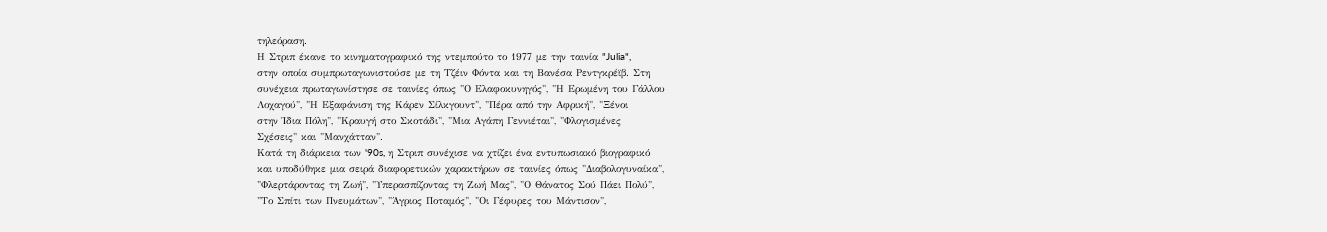τηλεόραση.
Η Στριπ έκανε το κινηματογραφικό της ντεμπούτο το 1977 με την ταινία "Julia",
στην οποία συμπρωταγωνιστούσε με τη Τζέιν Φόντα και τη Βανέσα Ρεντγκρέϊβ. Στη
συνέχεια πρωταγωνίστησε σε ταινίες όπως "Ο Ελαφοκυνηγός", "Η Ερωμένη του Γάλλου
Λοχαγού", "Η Εξαφάνιση της Κάρεν Σίλκγουντ", "Πέρα από την Αφρική", "Ξένοι
στην Ίδια Πόλη", "Κραυγή στο Σκοτάδι", "Μια Αγάπη Γεννιέται", "Φλογισμένες
Σχέσεις" και "Μανχάτταν".
Κατά τη διάρκεια των '90s, η Στριπ συνέχισε να χτίζει ένα εντυπωσιακό βιογραφικό
και υποδύθηκε μια σειρά διαφορετικών χαρακτήρων σε ταινίες όπως "Διαβολογυναίκα",
"Φλερτάροντας τη Ζωή", "Υπερασπίζοντας τη Ζωή Μας", "Ο Θάνατος Σού Πάει Πολύ",
"Το Σπίτι των Πνευμάτων", "Άγριος Ποταμός", "Οι Γέφυρες του Μάντισον",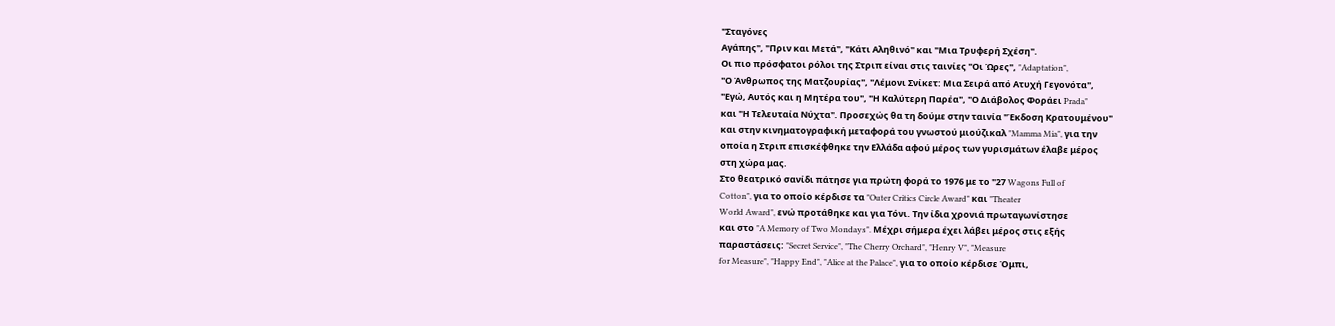"Σταγόνες
Αγάπης", "Πριν και Μετά", "Κάτι Αληθινό" και "Μια Τρυφερή Σχέση".
Οι πιο πρόσφατοι ρόλοι της Στριπ είναι στις ταινίες "Οι Ώρες", "Adaptation",
"Ο Άνθρωπος της Ματζουρίας", "Λέμονι Σνίκετ: Μια Σειρά από Ατυχή Γεγονότα",
"Εγώ, Αυτός και η Μητέρα του", "Η Καλύτερη Παρέα", "Ο Διάβολος Φοράει Prada"
και "Η Τελευταία Νύχτα". Προσεχώς θα τη δούμε στην ταινία "Έκδοση Κρατουμένου"
και στην κινηματογραφική μεταφορά του γνωστού μιούζικαλ "Mamma Mia", για την
οποία η Στριπ επισκέφθηκε την Ελλάδα αφού μέρος των γυρισμάτων έλαβε μέρος
στη χώρα μας.
Στο θεατρικό σανίδι πάτησε για πρώτη φορά το 1976 με το "27 Wagons Full of
Cotton", για το οποίο κέρδισε τα "Outer Critics Circle Award" και "Theater
World Award", ενώ προτάθηκε και για Τόνι. Την ίδια χρονιά πρωταγωνίστησε
και στο "A Memory of Two Mondays". Μέχρι σήμερα έχει λάβει μέρος στις εξής
παραστάσεις: "Secret Service", "The Cherry Orchard", "Henry V", "Measure
for Measure", "Happy End", "Alice at the Palace", για το οποίο κέρδισε Όμπι,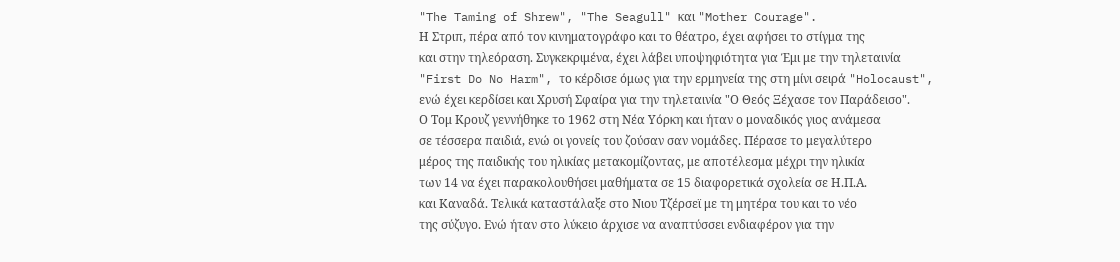"The Taming of Shrew", "The Seagull" και "Mother Courage".
Η Στριπ, πέρα από τον κινηματογράφο και το θέατρο, έχει αφήσει το στίγμα της
και στην τηλεόραση. Συγκεκριμένα, έχει λάβει υποψηφιότητα για Έμι με την τηλεταινία
"First Do No Harm", το κέρδισε όμως για την ερμηνεία της στη μίνι σειρά "Holocaust",
ενώ έχει κερδίσει και Χρυσή Σφαίρα για την τηλεταινία "Ο Θεός Ξέχασε τον Παράδεισο".
Ο Τομ Κρουζ γεννήθηκε το 1962 στη Νέα Υόρκη και ήταν ο μοναδικός γιος ανάμεσα
σε τέσσερα παιδιά, ενώ οι γονείς του ζούσαν σαν νομάδες. Πέρασε το μεγαλύτερο
μέρος της παιδικής του ηλικίας μετακομίζοντας, με αποτέλεσμα μέχρι την ηλικία
των 14 να έχει παρακολουθήσει μαθήματα σε 15 διαφορετικά σχολεία σε Η.Π.Α.
και Καναδά. Τελικά καταστάλαξε στο Νιου Τζέρσεϊ με τη μητέρα του και το νέο
της σύζυγο. Ενώ ήταν στο λύκειο άρχισε να αναπτύσσει ενδιαφέρον για την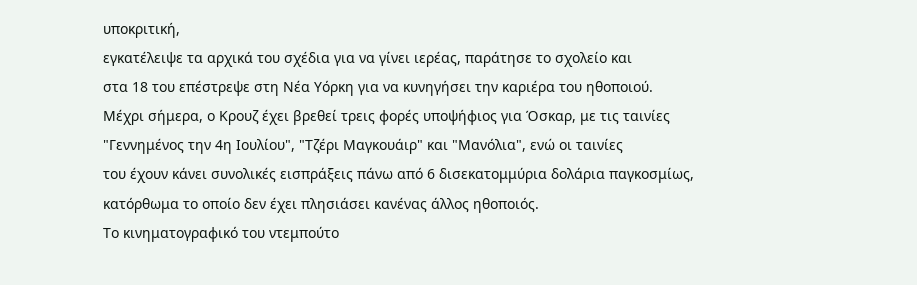υποκριτική,
εγκατέλειψε τα αρχικά του σχέδια για να γίνει ιερέας, παράτησε το σχολείο και
στα 18 του επέστρεψε στη Νέα Υόρκη για να κυνηγήσει την καριέρα του ηθοποιού.
Μέχρι σήμερα, ο Κρουζ έχει βρεθεί τρεις φορές υποψήφιος για Όσκαρ, με τις ταινίες
"Γεννημένος την 4η Ιουλίου", "Τζέρι Μαγκουάιρ" και "Μανόλια", ενώ οι ταινίες
του έχουν κάνει συνολικές εισπράξεις πάνω από 6 δισεκατομμύρια δολάρια παγκοσμίως,
κατόρθωμα το οποίο δεν έχει πλησιάσει κανένας άλλος ηθοποιός.
Το κινηματογραφικό του ντεμπούτο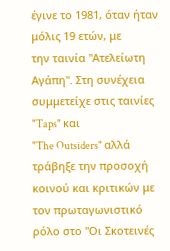έγινε το 1981, όταν ήταν μόλις 19 ετών, με
την ταινία "Ατελείωτη Αγάπη". Στη συνέχεια συμμετείχε στις ταινίες "Taps" και
"The Outsiders" αλλά τράβηξε την προσοχή κοινού και κριτικών με τον πρωταγωνιστικό
ρόλο στο "Οι Σκοτεινές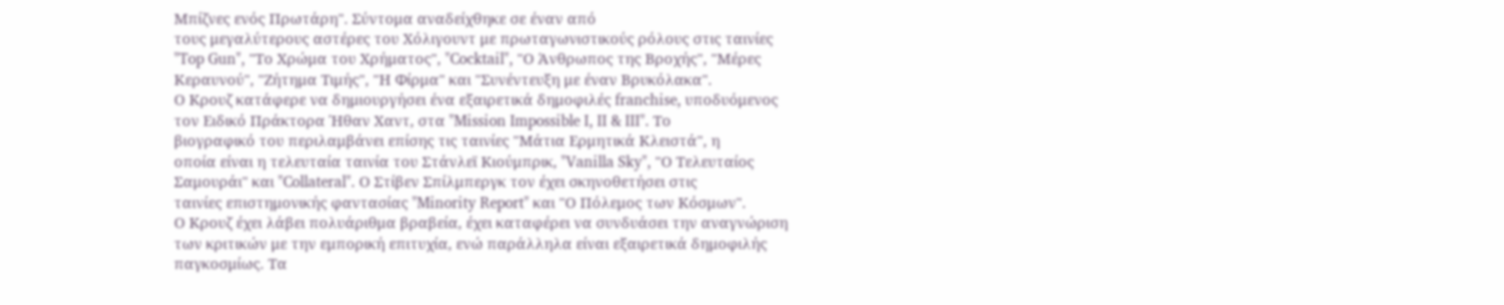Μπίζνες ενός Πρωτάρη". Σύντομα αναδείχθηκε σε έναν από
τους μεγαλύτερους αστέρες του Χόλιγουντ με πρωταγωνιστικούς ρόλους στις ταινίες
"Top Gun", "Το Χρώμα του Χρήματος", "Cocktail", "Ο Άνθρωπος της Βροχής", "Μέρες
Κεραυνού", "Ζήτημα Τιμής", "Η Φίρμα" και "Συνέντευξη με έναν Βρυκόλακα".
Ο Κρουζ κατάφερε να δημιουργήσει ένα εξαιρετικά δημοφιλές franchise, υποδυόμενος
τον Ειδικό Πράκτορα Ήθαν Χαντ, στα "Mission Impossible I, II & III". Το
βιογραφικό του περιλαμβάνει επίσης τις ταινίες "Μάτια Ερμητικά Κλειστά", η
οποία είναι η τελευταία ταινία του Στάνλεϊ Κιούμπρικ, "Vanilla Sky", "Ο Τελευταίος
Σαμουράι" και "Collateral". Ο Στίβεν Σπίλμπεργκ τον έχει σκηνοθετήσει στις
ταινίες επιστημονικής φαντασίας "Minority Report" και "Ο Πόλεμος των Κόσμων".
Ο Κρουζ έχει λάβει πολυάριθμα βραβεία, έχει καταφέρει να συνδυάσει την αναγνώριση
των κριτικών με την εμπορική επιτυχία, ενώ παράλληλα είναι εξαιρετικά δημοφιλής
παγκοσμίως. Τα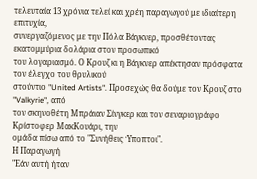τελευταία 13 χρόνια τελεί και χρέη παραγωγού με ιδιαίτερη επιτυχία,
συνεργαζόμενος με την Πόλα Βάγκνερ, προσθέτοντας εκατομμύρια δολάρια στον προσωπικό
του λογαριασμό. Ο Κρουζ κι η Βάγκνερ απέκτησαν πρόσφατα τον έλεγχο του θρυλικού
στούντιο "United Artists". Προσεχώς θα δούμε τον Κρουζ στο "Valkyrie", από
τον σκηνοθέτη Μπράιαν Σίνγκερ και τον σεναριογράφο Κρίστοφερ ΜακΚουάρι, την
ομάδα πίσω από το "Συνήθεις Ύποπτοι".
Η Παραγωγή
"Εάν αυτή ήταν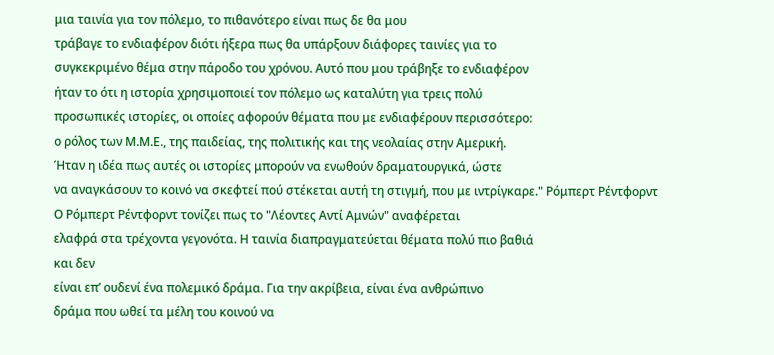μια ταινία για τον πόλεμο, το πιθανότερο είναι πως δε θα μου
τράβαγε το ενδιαφέρον διότι ήξερα πως θα υπάρξουν διάφορες ταινίες για το
συγκεκριμένο θέμα στην πάροδο του χρόνου. Αυτό που μου τράβηξε το ενδιαφέρον
ήταν το ότι η ιστορία χρησιμοποιεί τον πόλεμο ως καταλύτη για τρεις πολύ
προσωπικές ιστορίες, οι οποίες αφορούν θέματα που με ενδιαφέρουν περισσότερο:
ο ρόλος των Μ.Μ.Ε., της παιδείας, της πολιτικής και της νεολαίας στην Αμερική.
Ήταν η ιδέα πως αυτές οι ιστορίες μπορούν να ενωθούν δραματουργικά, ώστε
να αναγκάσουν το κοινό να σκεφτεί πού στέκεται αυτή τη στιγμή, που με ιντρίγκαρε." Ρόμπερτ Ρέντφορντ
Ο Ρόμπερτ Ρέντφορντ τονίζει πως το "Λέοντες Αντί Αμνών" αναφέρεται
ελαφρά στα τρέχοντα γεγονότα. Η ταινία διαπραγματεύεται θέματα πολύ πιο βαθιά
και δεν
είναι επ’ ουδενί ένα πολεμικό δράμα. Για την ακρίβεια, είναι ένα ανθρώπινο
δράμα που ωθεί τα μέλη του κοινού να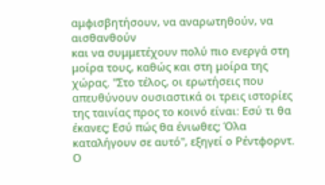αμφισβητήσουν, να αναρωτηθούν, να αισθανθούν
και να συμμετέχουν πολύ πιο ενεργά στη μοίρα τους, καθώς και στη μοίρα της
χώρας. "Στο τέλος, οι ερωτήσεις που απευθύνουν ουσιαστικά οι τρεις ιστορίες
της ταινίας προς το κοινό είναι: Εσύ τι θα έκανες; Εσύ πώς θα ένιωθες; Όλα
καταλήγουν σε αυτό", εξηγεί ο Ρέντφορντ.
Ο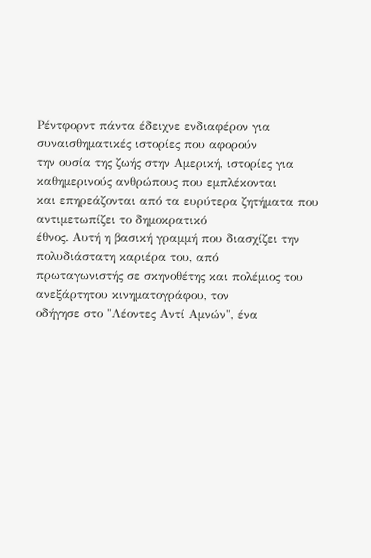Ρέντφορντ πάντα έδειχνε ενδιαφέρον για συναισθηματικές ιστορίες που αφορούν
την ουσία της ζωής στην Αμερική, ιστορίες για καθημερινούς ανθρώπους που εμπλέκονται
και επηρεάζονται από τα ευρύτερα ζητήματα που αντιμετωπίζει το δημοκρατικό
έθνος. Αυτή η βασική γραμμή που διασχίζει την πολυδιάστατη καριέρα του, από
πρωταγωνιστής σε σκηνοθέτης και πολέμιος του ανεξάρτητου κινηματογράφου, τον
οδήγησε στο "Λέοντες Αντί Αμνών", ένα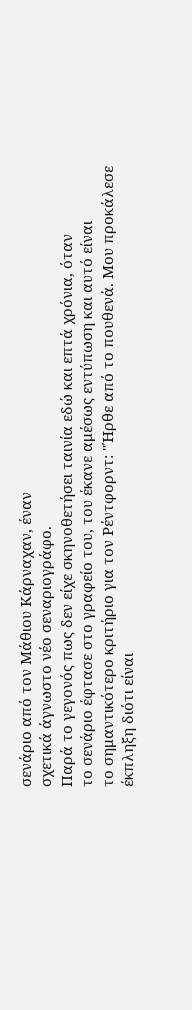σενάριο από τον Μάθιου Κάρναχαν, έναν
σχετικά άγνωστο νέο σεναριογράφο.
Παρά το γεγονός πως δεν είχε σκηνοθετήσει ταινία εδώ και επτά χρόνια, όταν
το σενάριο έφτασε στο γραφείο του, του έκανε αμέσως εντύπωση και αυτό είναι
το σημαντικότερο κριτήριο για τον Ρέντφορντ: "Ήρθε από το πουθενά. Μου προκάλεσε
έκπληξη διότι είναι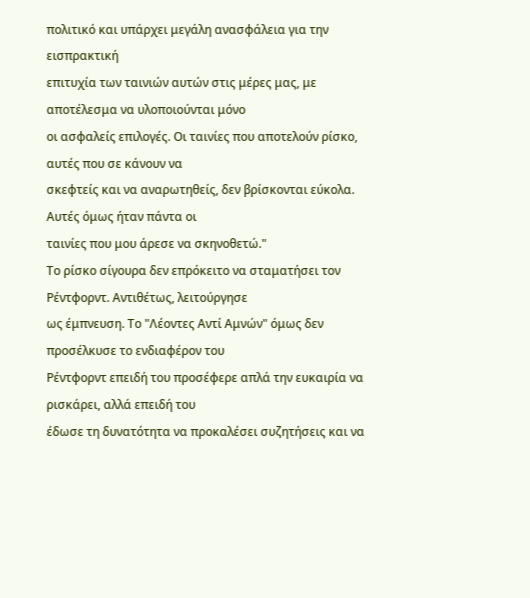πολιτικό και υπάρχει μεγάλη ανασφάλεια για την εισπρακτική
επιτυχία των ταινιών αυτών στις μέρες μας, με αποτέλεσμα να υλοποιούνται μόνο
οι ασφαλείς επιλογές. Οι ταινίες που αποτελούν ρίσκο, αυτές που σε κάνουν να
σκεφτείς και να αναρωτηθείς, δεν βρίσκονται εύκολα. Αυτές όμως ήταν πάντα οι
ταινίες που μου άρεσε να σκηνοθετώ."
Το ρίσκο σίγουρα δεν επρόκειτο να σταματήσει τον Ρέντφορντ. Αντιθέτως, λειτούργησε
ως έμπνευση. Το "Λέοντες Αντί Αμνών" όμως δεν προσέλκυσε το ενδιαφέρον του
Ρέντφορντ επειδή του προσέφερε απλά την ευκαιρία να ρισκάρει, αλλά επειδή του
έδωσε τη δυνατότητα να προκαλέσει συζητήσεις και να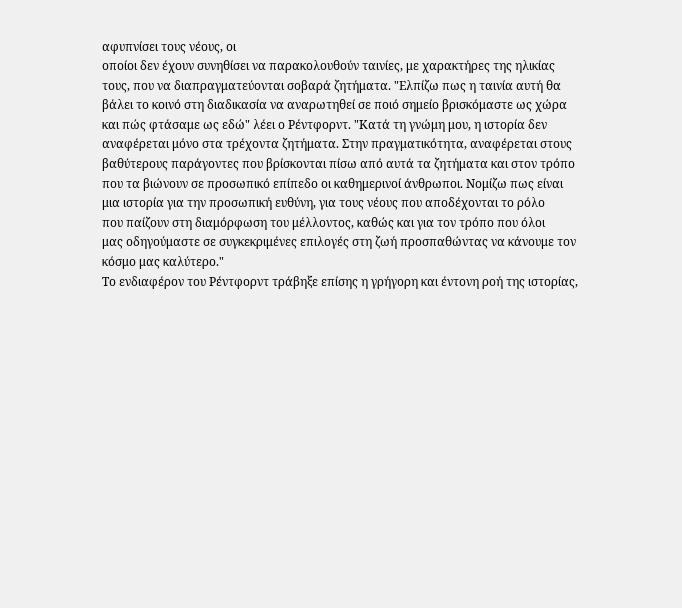αφυπνίσει τους νέους, οι
οποίοι δεν έχουν συνηθίσει να παρακολουθούν ταινίες, με χαρακτήρες της ηλικίας
τους, που να διαπραγματεύονται σοβαρά ζητήματα. "Ελπίζω πως η ταινία αυτή θα
βάλει το κοινό στη διαδικασία να αναρωτηθεί σε ποιό σημείο βρισκόμαστε ως χώρα
και πώς φτάσαμε ως εδώ" λέει ο Ρέντφορντ. "Κατά τη γνώμη μου, η ιστορία δεν
αναφέρεται μόνο στα τρέχοντα ζητήματα. Στην πραγματικότητα, αναφέρεται στους
βαθύτερους παράγοντες που βρίσκονται πίσω από αυτά τα ζητήματα και στον τρόπο
που τα βιώνουν σε προσωπικό επίπεδο οι καθημερινοί άνθρωποι. Νομίζω πως είναι
μια ιστορία για την προσωπική ευθύνη, για τους νέους που αποδέχονται το ρόλο
που παίζουν στη διαμόρφωση του μέλλοντος, καθώς και για τον τρόπο που όλοι
μας οδηγούμαστε σε συγκεκριμένες επιλογές στη ζωή προσπαθώντας να κάνουμε τον
κόσμο μας καλύτερο."
Το ενδιαφέρον του Ρέντφορντ τράβηξε επίσης η γρήγορη και έντονη ροή της ιστορίας,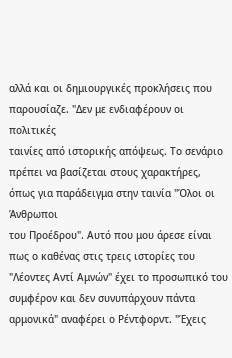αλλά και οι δημιουργικές προκλήσεις που παρουσίαζε. "Δεν με ενδιαφέρουν οι πολιτικές
ταινίες από ιστορικής απόψεως. Το σενάριο πρέπει να βασίζεται στους χαρακτήρες,
όπως για παράδειγμα στην ταινία "Όλοι οι Άνθρωποι
του Προέδρου". Αυτό που μου άρεσε είναι πως ο καθένας στις τρεις ιστορίες του
"Λέοντες Αντί Αμνών" έχει το προσωπικό του συμφέρον και δεν συνυπάρχουν πάντα
αρμονικά" αναφέρει ο Ρέντφορντ. "Έχεις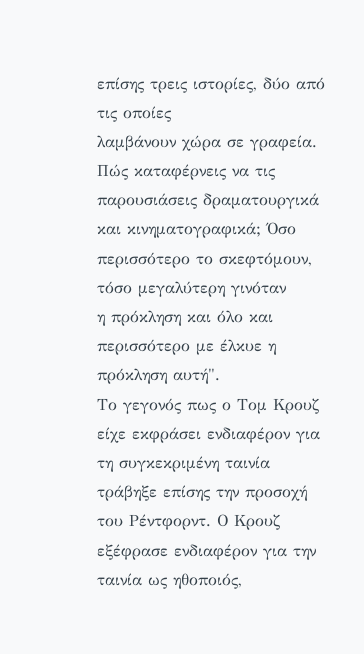επίσης τρεις ιστορίες, δύο από τις οποίες
λαμβάνουν χώρα σε γραφεία. Πώς καταφέρνεις να τις παρουσιάσεις δραματουργικά
και κινηματογραφικά; Όσο περισσότερο το σκεφτόμουν, τόσο μεγαλύτερη γινόταν
η πρόκληση και όλο και περισσότερο με έλκυε η πρόκληση αυτή".
Το γεγονός πως ο Τομ Κρουζ είχε εκφράσει ενδιαφέρον για τη συγκεκριμένη ταινία
τράβηξε επίσης την προσοχή του Ρέντφορντ. Ο Κρουζ εξέφρασε ενδιαφέρον για την
ταινία ως ηθοποιός,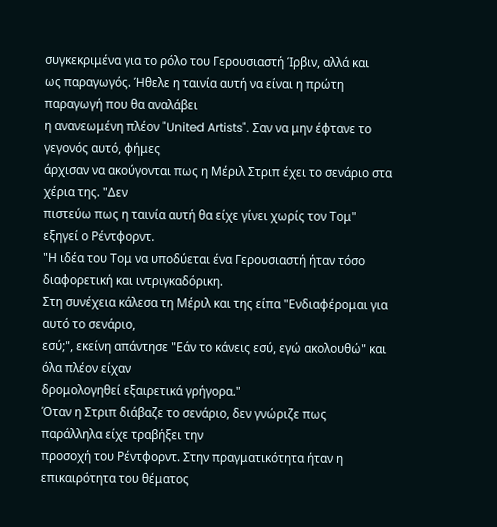συγκεκριμένα για το ρόλο του Γερουσιαστή Ίρβιν, αλλά και
ως παραγωγός. Ήθελε η ταινία αυτή να είναι η πρώτη παραγωγή που θα αναλάβει
η ανανεωμένη πλέον "United Artists". Σαν να μην έφτανε το γεγονός αυτό, φήμες
άρχισαν να ακούγονται πως η Μέριλ Στριπ έχει το σενάριο στα χέρια της. "Δεν
πιστεύω πως η ταινία αυτή θα είχε γίνει χωρίς τον Τομ" εξηγεί ο Ρέντφορντ.
"Η ιδέα του Τομ να υποδύεται ένα Γερουσιαστή ήταν τόσο διαφορετική και ιντριγκαδόρικη.
Στη συνέχεια κάλεσα τη Μέριλ και της είπα "Ενδιαφέρομαι για αυτό το σενάριο,
εσύ;", εκείνη απάντησε "Εάν το κάνεις εσύ, εγώ ακολουθώ" και όλα πλέον είχαν
δρομολογηθεί εξαιρετικά γρήγορα."
Όταν η Στριπ διάβαζε το σενάριο, δεν γνώριζε πως παράλληλα είχε τραβήξει την
προσοχή του Ρέντφορντ. Στην πραγματικότητα ήταν η επικαιρότητα του θέματος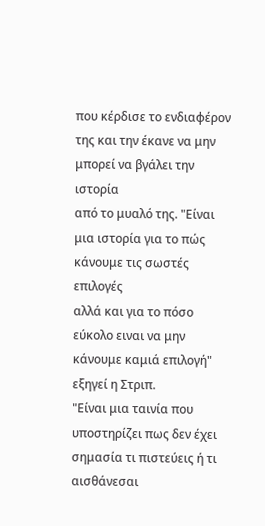που κέρδισε το ενδιαφέρον της και την έκανε να μην μπορεί να βγάλει την ιστορία
από το μυαλό της. "Είναι μια ιστορία για το πώς κάνουμε τις σωστές επιλογές
αλλά και για το πόσο εύκολο ειναι να μην κάνουμε καμιά επιλογή" εξηγεί η Στριπ.
"Είναι μια ταινία που υποστηρίζει πως δεν έχει σημασία τι πιστεύεις ή τι αισθάνεσαι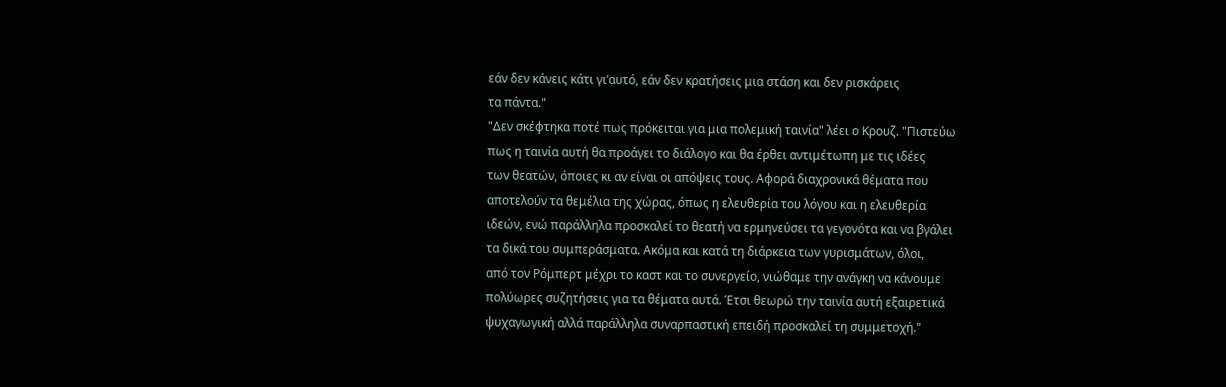εάν δεν κάνεις κάτι γι’αυτό, εάν δεν κρατήσεις μια στάση και δεν ρισκάρεις
τα πάντα."
"Δεν σκέφτηκα ποτέ πως πρόκειται για μια πολεμική ταινία" λέει ο Κρουζ. "Πιστεύω
πως η ταινία αυτή θα προάγει το διάλογο και θα έρθει αντιμέτωπη με τις ιδέες
των θεατών, όποιες κι αν είναι οι απόψεις τους. Αφορά διαχρονικά θέματα που
αποτελούν τα θεμέλια της χώρας, όπως η ελευθερία του λόγου και η ελευθερία
ιδεών, ενώ παράλληλα προσκαλεί το θεατή να ερμηνεύσει τα γεγονότα και να βγάλει
τα δικά του συμπεράσματα. Ακόμα και κατά τη διάρκεια των γυρισμάτων, όλοι,
από τον Ρόμπερτ μέχρι το καστ και το συνεργείο, νιώθαμε την ανάγκη να κάνουμε
πολύωρες συζητήσεις για τα θέματα αυτά. Έτσι θεωρώ την ταινία αυτή εξαιρετικά
ψυχαγωγική αλλά παράλληλα συναρπαστική επειδή προσκαλεί τη συμμετοχή."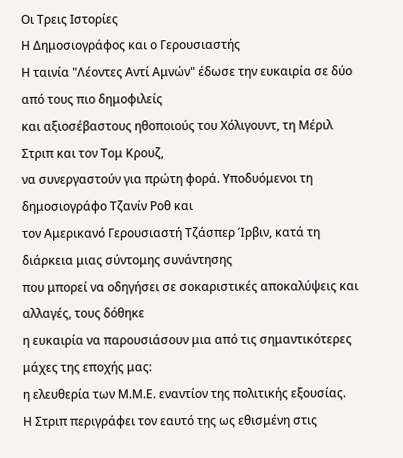Οι Τρεις Ιστορίες
Η Δημοσιογράφος και ο Γερουσιαστής
Η ταινία "Λέοντες Αντί Αμνών" έδωσε την ευκαιρία σε δύο από τους πιο δημοφιλείς
και αξιοσέβαστους ηθοποιούς του Χόλιγουντ, τη Μέριλ Στριπ και τον Τομ Κρουζ,
να συνεργαστούν για πρώτη φορά. Υποδυόμενοι τη δημοσιογράφο Τζανίν Ροθ και
τον Αμερικανό Γερουσιαστή Τζάσπερ Ίρβιν, κατά τη διάρκεια μιας σύντομης συνάντησης
που μπορεί να οδηγήσει σε σοκαριστικές αποκαλύψεις και αλλαγές, τους δόθηκε
η ευκαιρία να παρουσιάσουν μια από τις σημαντικότερες μάχες της εποχής μας:
η ελευθερία των Μ.Μ.Ε. εναντίον της πολιτικής εξουσίας.
Η Στριπ περιγράφει τον εαυτό της ως εθισμένη στις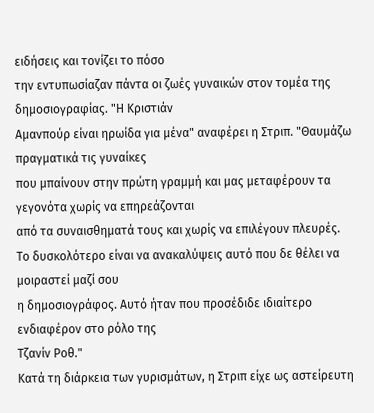ειδήσεις και τονίζει το πόσο
την εντυπωσίαζαν πάντα οι ζωές γυναικών στον τομέα της δημοσιογραφίας. "Η Κριστιάν
Αμανπούρ είναι ηρωίδα για μένα" αναφέρει η Στριπ. "Θαυμάζω πραγματικά τις γυναίκες
που μπαίνουν στην πρώτη γραμμή και μας μεταφέρουν τα γεγονότα χωρίς να επηρεάζονται
από τα συναισθηματά τους και χωρίς να επιλέγουν πλευρές.
Το δυσκολότερο είναι να ανακαλύψεις αυτό που δε θέλει να μοιραστεί μαζί σου
η δημοσιογράφος. Αυτό ήταν που προσέδιδε ιδιαίτερο ενδιαφέρον στο ρόλο της
Τζανίν Ροθ."
Κατά τη διάρκεια των γυρισμάτων, η Στριπ είχε ως αστείρευτη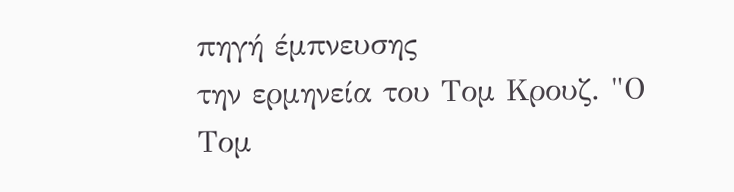πηγή έμπνευσης
την ερμηνεία του Τομ Κρουζ. "Ο Τομ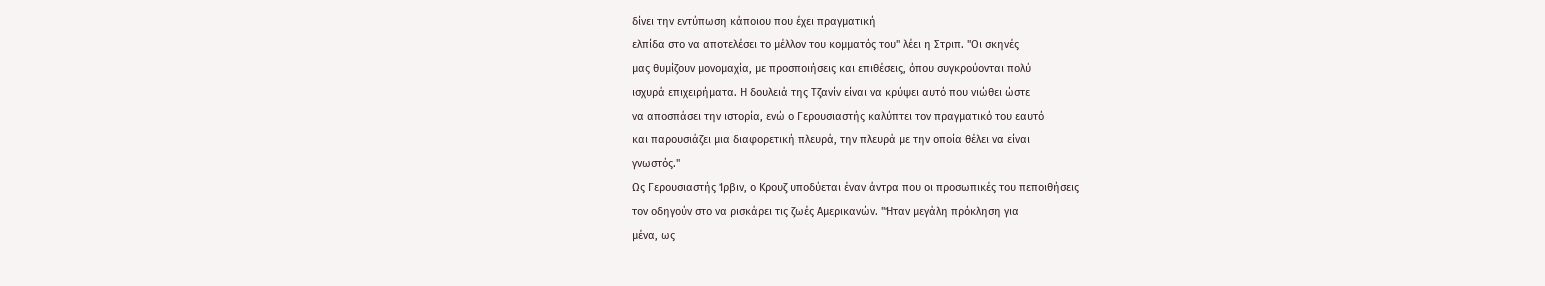δίνει την εντύπωση κάποιου που έχει πραγματική
ελπίδα στο να αποτελέσει το μέλλον του κομματός του" λέει η Στριπ. "Οι σκηνές
μας θυμίζουν μονομαχία, με προσποιήσεις και επιθέσεις, όπου συγκρούονται πολύ
ισχυρά επιχειρήματα. Η δουλειά της Τζανίν είναι να κρύψει αυτό που νιώθει ώστε
να αποσπάσει την ιστορία, ενώ ο Γερουσιαστής καλύπτει τον πραγματικό του εαυτό
και παρουσιάζει μια διαφορετική πλευρά, την πλευρά με την οποία θέλει να είναι
γνωστός."
Ως Γερουσιαστής Ίρβιν, ο Κρουζ υποδύεται έναν άντρα που οι προσωπικές του πεποιθήσεις
τον οδηγούν στο να ρισκάρει τις ζωές Αμερικανών. "Ήταν μεγάλη πρόκληση για
μένα, ως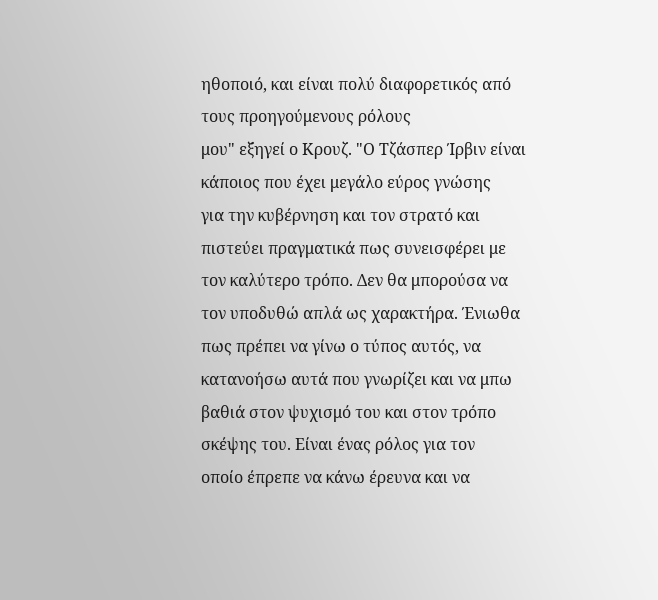ηθοποιό, και είναι πολύ διαφορετικός από τους προηγούμενους ρόλους
μου" εξηγεί ο Κρουζ. "Ο Τζάσπερ Ίρβιν είναι κάποιος που έχει μεγάλο εύρος γνώσης
για την κυβέρνηση και τον στρατό και πιστεύει πραγματικά πως συνεισφέρει με
τον καλύτερο τρόπο. Δεν θα μπορούσα να τον υποδυθώ απλά ως χαρακτήρα. Ένιωθα
πως πρέπει να γίνω ο τύπος αυτός, να κατανοήσω αυτά που γνωρίζει και να μπω
βαθιά στον ψυχισμό του και στον τρόπο σκέψης του. Είναι ένας ρόλος για τον
οποίο έπρεπε να κάνω έρευνα και να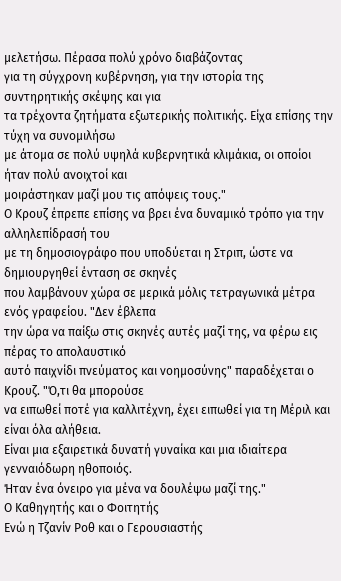μελετήσω. Πέρασα πολύ χρόνο διαβάζοντας
για τη σύγχρονη κυβέρνηση, για την ιστορία της συντηρητικής σκέψης και για
τα τρέχοντα ζητήματα εξωτερικής πολιτικής. Είχα επίσης την τύχη να συνομιλήσω
με άτομα σε πολύ υψηλά κυβερνητικά κλιμάκια, οι οποίοι ήταν πολύ ανοιχτοί και
μοιράστηκαν μαζί μου τις απόψεις τους."
Ο Κρουζ έπρεπε επίσης να βρει ένα δυναμικό τρόπο για την αλληλεπίδρασή του
με τη δημοσιογράφο που υποδύεται η Στριπ, ώστε να δημιουργηθεί ένταση σε σκηνές
που λαμβάνουν χώρα σε μερικά μόλις τετραγωνικά μέτρα ενός γραφείου. "Δεν έβλεπα
την ώρα να παίξω στις σκηνές αυτές μαζί της, να φέρω εις πέρας το απολαυστικό
αυτό παιχνίδι πνεύματος και νοημοσύνης" παραδέχεται ο Κρουζ. "Ό,τι θα μπορούσε
να ειπωθεί ποτέ για καλλιτέχνη, έχει ειπωθεί για τη Μέριλ και είναι όλα αλήθεια.
Είναι μια εξαιρετικά δυνατή γυναίκα και μια ιδιαίτερα γενναιόδωρη ηθοποιός.
Ήταν ένα όνειρο για μένα να δουλέψω μαζί της."
Ο Καθηγητής και ο Φοιτητής
Ενώ η Τζανίν Ροθ και ο Γερουσιαστής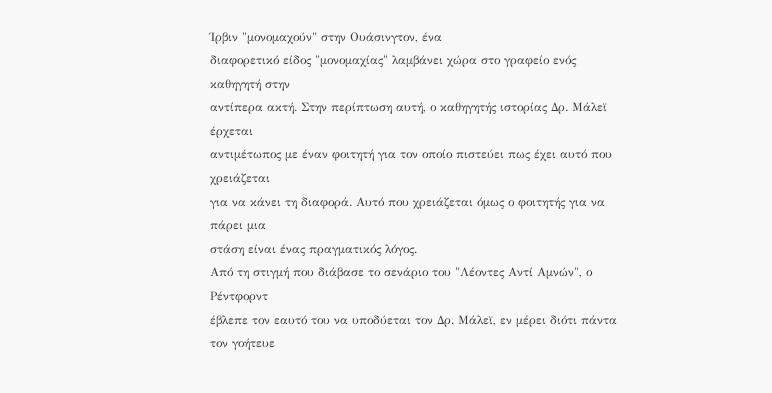Ίρβιν "μονομαχούν" στην Ουάσινγτον, ένα
διαφορετικό είδος "μονομαχίας" λαμβάνει χώρα στο γραφείο ενός καθηγητή στην
αντίπερα ακτή. Στην περίπτωση αυτή, ο καθηγητής ιστορίας Δρ. Μάλεϊ έρχεται
αντιμέτωπος με έναν φοιτητή για τον οποίο πιστεύει πως έχει αυτό που χρειάζεται
για να κάνει τη διαφορά. Αυτό που χρειάζεται όμως ο φοιτητής για να πάρει μια
στάση είναι ένας πραγματικός λόγος.
Από τη στιγμή που διάβασε το σενάριο του "Λέοντες Αντί Αμνών", ο Ρέντφορντ
έβλεπε τον εαυτό του να υποδύεται τον Δρ. Μάλεϊ, εν μέρει διότι πάντα τον γοήτευε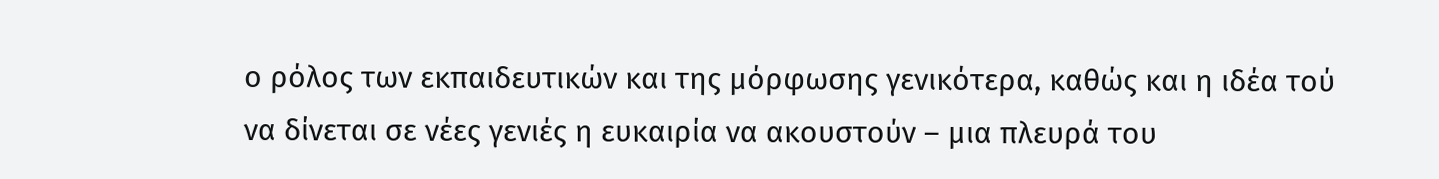ο ρόλος των εκπαιδευτικών και της μόρφωσης γενικότερα, καθώς και η ιδέα τού
να δίνεται σε νέες γενιές η ευκαιρία να ακουστούν – μια πλευρά του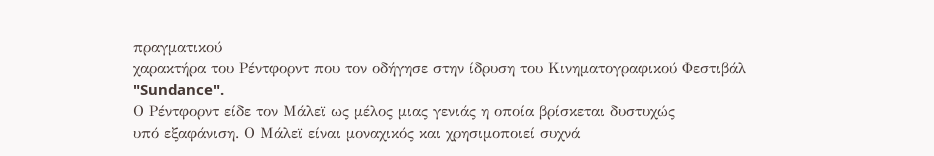πραγματικού
χαρακτήρα του Ρέντφορντ που τον οδήγησε στην ίδρυση του Κινηματογραφικού Φεστιβάλ
"Sundance".
Ο Ρέντφορντ είδε τον Μάλεϊ ως μέλος μιας γενιάς η οποία βρίσκεται δυστυχώς
υπό εξαφάνιση. Ο Μάλεϊ είναι μοναχικός και χρησιμοποιεί συχνά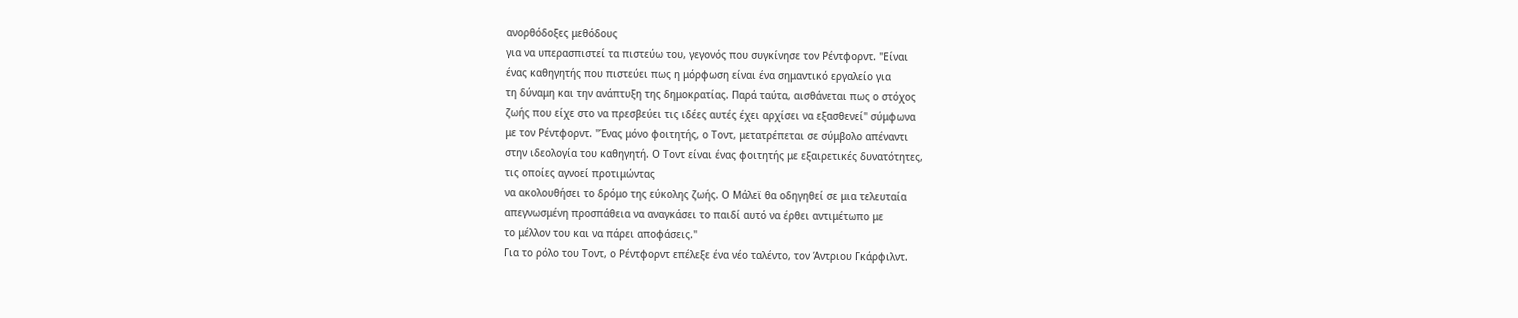ανορθόδοξες μεθόδους
για να υπερασπιστεί τα πιστεύω του, γεγονός που συγκίνησε τον Ρέντφορντ. "Είναι
ένας καθηγητής που πιστεύει πως η μόρφωση είναι ένα σημαντικό εργαλείο για
τη δύναμη και την ανάπτυξη της δημοκρατίας. Παρά ταύτα, αισθάνεται πως ο στόχος
ζωής που είχε στο να πρεσβεύει τις ιδέες αυτές έχει αρχίσει να εξασθενεί" σύμφωνα
με τον Ρέντφορντ. "Ένας μόνο φοιτητής, ο Τοντ, μετατρέπεται σε σύμβολο απέναντι
στην ιδεολογία του καθηγητή. Ο Τοντ είναι ένας φοιτητής με εξαιρετικές δυνατότητες,
τις οποίες αγνοεί προτιμώντας
να ακολουθήσει το δρόμο της εύκολης ζωής. Ο Μάλεϊ θα οδηγηθεί σε μια τελευταία
απεγνωσμένη προσπάθεια να αναγκάσει το παιδί αυτό να έρθει αντιμέτωπο με
το μέλλον του και να πάρει αποφάσεις."
Για το ρόλο του Τοντ, ο Ρέντφορντ επέλεξε ένα νέο ταλέντο, τον Άντριου Γκάρφιλντ.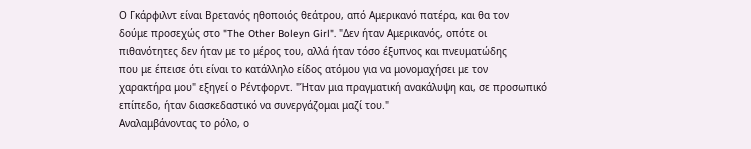Ο Γκάρφιλντ είναι Βρετανός ηθοποιός θεάτρου, από Αμερικανό πατέρα, και θα τον
δούμε προσεχώς στο "The Other Boleyn Girl". "Δεν ήταν Αμερικανός, οπότε οι
πιθανότητες δεν ήταν με το μέρος του, αλλά ήταν τόσο έξυπνος και πνευματώδης
που με έπεισε ότι είναι το κατάλληλο είδος ατόμου για να μονομαχήσει με τον
χαρακτήρα μου" εξηγεί ο Ρέντφορντ. "Ήταν μια πραγματική ανακάλυψη και, σε προσωπικό
επίπεδο, ήταν διασκεδαστικό να συνεργάζομαι μαζί του."
Αναλαμβάνοντας το ρόλο, ο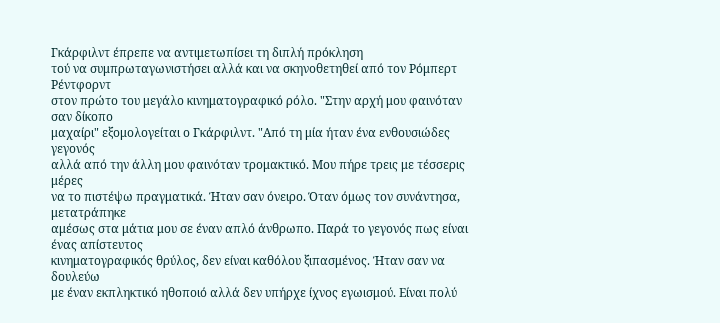Γκάρφιλντ έπρεπε να αντιμετωπίσει τη διπλή πρόκληση
τού να συμπρωταγωνιστήσει αλλά και να σκηνοθετηθεί από τον Ρόμπερτ Ρέντφορντ
στον πρώτο του μεγάλο κινηματογραφικό ρόλο. "Στην αρχή μου φαινόταν σαν δίκοπο
μαχαίρι" εξομολογείται ο Γκάρφιλντ. "Από τη μία ήταν ένα ενθουσιώδες γεγονός
αλλά από την άλλη μου φαινόταν τρομακτικό. Μου πήρε τρεις με τέσσερις μέρες
να το πιστέψω πραγματικά. Ήταν σαν όνειρο. Όταν όμως τον συνάντησα, μετατράπηκε
αμέσως στα μάτια μου σε έναν απλό άνθρωπο. Παρά το γεγονός πως είναι ένας απίστευτος
κινηματογραφικός θρύλος, δεν είναι καθόλου ξιπασμένος. Ήταν σαν να δουλεύω
με έναν εκπληκτικό ηθοποιό αλλά δεν υπήρχε ίχνος εγωισμού. Είναι πολύ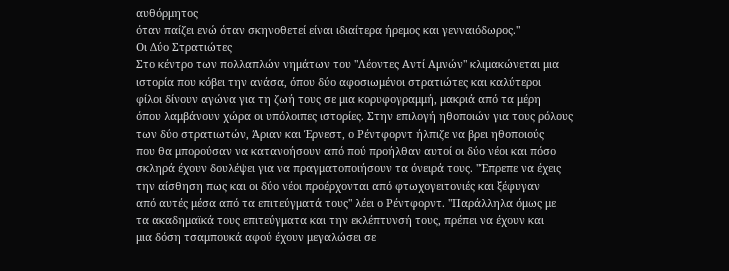αυθόρμητος
όταν παίζει ενώ όταν σκηνοθετεί είναι ιδιαίτερα ήρεμος και γενναιόδωρος."
Οι Δύο Στρατιώτες
Στο κέντρο των πολλαπλών νημάτων του "Λέοντες Αντί Αμνών" κλιμακώνεται μια
ιστορία που κόβει την ανάσα, όπου δύο αφοσιωμένοι στρατιώτες και καλύτεροι
φίλοι δίνουν αγώνα για τη ζωή τους σε μια κορυφογραμμή, μακριά από τα μέρη
όπου λαμβάνουν χώρα οι υπόλοιπες ιστορίες. Στην επιλογή ηθοποιών για τους ρόλους
των δύο στρατιωτών, Άριαν και Έρνεστ, ο Ρέντφορντ ήλπιζε να βρει ηθοποιούς
που θα μπορούσαν να κατανοήσουν από πού προήλθαν αυτοί οι δύο νέοι και πόσο
σκληρά έχουν δουλέψει για να πραγματοποιήσουν τα όνειρά τους. "Έπρεπε να έχεις
την αίσθηση πως και οι δύο νέοι προέρχονται από φτωχογειτονιές και ξέφυγαν
από αυτές μέσα από τα επιτεύγματά τους" λέει ο Ρέντφορντ. "Παράλληλα όμως με
τα ακαδημαϊκά τους επιτεύγματα και την εκλέπτυνσή τους, πρέπει να έχουν και
μια δόση τσαμπουκά αφού έχουν μεγαλώσει σε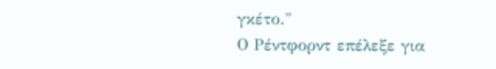γκέτο."
Ο Ρέντφορντ επέλεξε για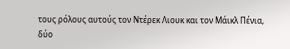τους ρόλους αυτούς τον Ντέρεκ Λιουκ και τον Μάικλ Πένια,
δύο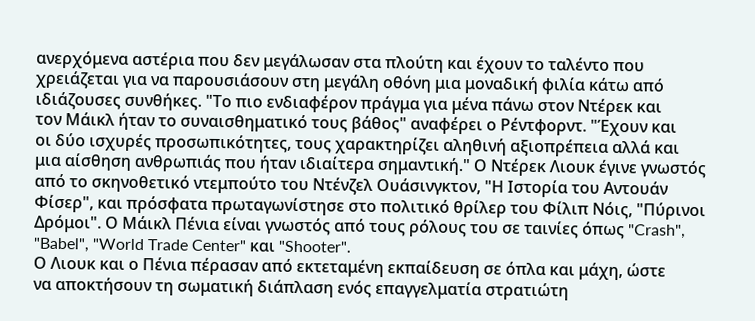ανερχόμενα αστέρια που δεν μεγάλωσαν στα πλούτη και έχουν το ταλέντο που
χρειάζεται για να παρουσιάσουν στη μεγάλη οθόνη μια μοναδική φιλία κάτω από
ιδιάζουσες συνθήκες. "Το πιο ενδιαφέρον πράγμα για μένα πάνω στον Ντέρεκ και
τον Μάικλ ήταν το συναισθηματικό τους βάθος" αναφέρει ο Ρέντφορντ. "Έχουν και
οι δύο ισχυρές προσωπικότητες, τους χαρακτηρίζει αληθινή αξιοπρέπεια αλλά και
μια αίσθηση ανθρωπιάς που ήταν ιδιαίτερα σημαντική." Ο Ντέρεκ Λιουκ έγινε γνωστός
από το σκηνοθετικό ντεμπούτο του Ντένζελ Ουάσινγκτον, "Η Ιστορία του Αντουάν
Φίσερ", και πρόσφατα πρωταγωνίστησε στο πολιτικό θρίλερ του Φίλιπ Νόις, "Πύρινοι
Δρόμοι". Ο Μάικλ Πένια είναι γνωστός από τους ρόλους του σε ταινίες όπως "Crash",
"Babel", "World Trade Center" και "Shooter".
Ο Λιουκ και ο Πένια πέρασαν από εκτεταμένη εκπαίδευση σε όπλα και μάχη, ώστε
να αποκτήσουν τη σωματική διάπλαση ενός επαγγελματία στρατιώτη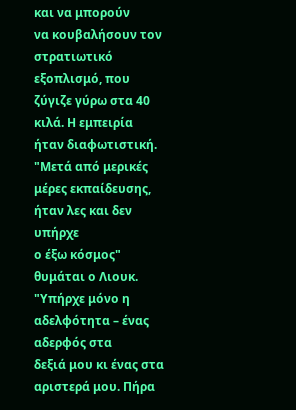και να μπορούν
να κουβαλήσουν τον στρατιωτικό εξοπλισμό, που ζύγιζε γύρω στα 40 κιλά. Η εμπειρία
ήταν διαφωτιστική. "Μετά από μερικές μέρες εκπαίδευσης, ήταν λες και δεν υπήρχε
ο έξω κόσμος" θυμάται ο Λιουκ. "Υπήρχε μόνο η αδελφότητα – ένας αδερφός στα
δεξιά μου κι ένας στα αριστερά μου. Πήρα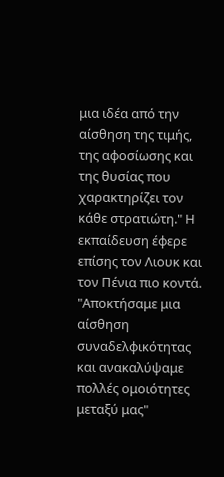μια ιδέα από την αίσθηση της τιμής,
της αφοσίωσης και της θυσίας που χαρακτηρίζει τον κάθε στρατιώτη." Η εκπαίδευση έφερε επίσης τον Λιουκ και τον Πένια πιο κοντά. "Αποκτήσαμε μια
αίσθηση συναδελφικότητας και ανακαλύψαμε πολλές ομοιότητες μεταξύ μας"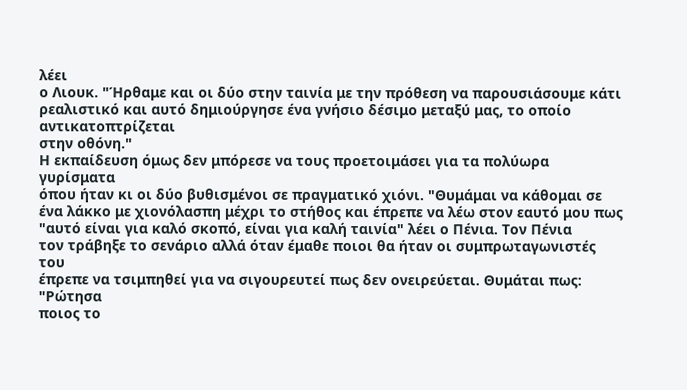λέει
ο Λιουκ. "Ήρθαμε και οι δύο στην ταινία με την πρόθεση να παρουσιάσουμε κάτι
ρεαλιστικό και αυτό δημιούργησε ένα γνήσιο δέσιμο μεταξύ μας, το οποίο αντικατοπτρίζεται
στην οθόνη."
Η εκπαίδευση όμως δεν μπόρεσε να τους προετοιμάσει για τα πολύωρα γυρίσματα
όπου ήταν κι οι δύο βυθισμένοι σε πραγματικό χιόνι. "Θυμάμαι να κάθομαι σε
ένα λάκκο με χιονόλασπη μέχρι το στήθος και έπρεπε να λέω στον εαυτό μου πως
"αυτό είναι για καλό σκοπό, είναι για καλή ταινία" λέει ο Πένια. Τον Πένια
τον τράβηξε το σενάριο αλλά όταν έμαθε ποιοι θα ήταν οι συμπρωταγωνιστές του
έπρεπε να τσιμπηθεί για να σιγουρευτεί πως δεν ονειρεύεται. Θυμάται πως: "Ρώτησα
ποιος το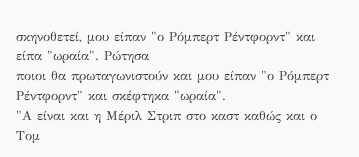σκηνοθετεί, μου είπαν "ο Ρόμπερτ Ρέντφορντ" και είπα "ωραία". Ρώτησα
ποιοι θα πρωταγωνιστούν και μου είπαν "ο Ρόμπερτ Ρέντφορντ" και σκέφτηκα "ωραία".
"Α είναι και η Μέριλ Στριπ στο καστ καθώς και ο Τομ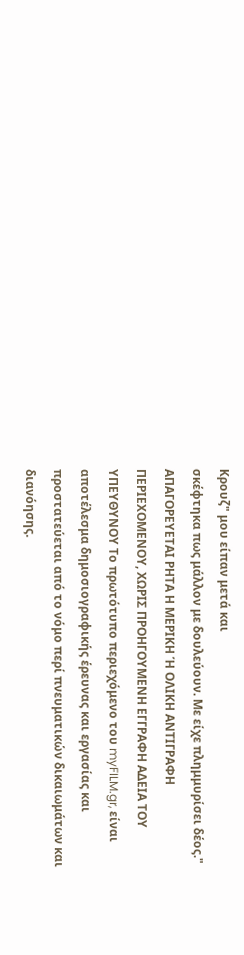Κρουζ" μου είπαν μετά και
σκέφτηκα πως μάλλον με δουλεύουν. Με είχε πλημμυρίσει δέος."
ΑΠΑΓΟΡΕΥΕΤΑΙ ΡΗΤΑ Η ΜΕΡΙΚΗ Ή ΟΛΙΚΗ ΑΝΤΙΓΡΑΦΗ ΠΕΡΙΕΧΟΜΕΝΟΥ, ΧΩΡΙΣ ΠΡΟΗΓΟΥΜΕΝΗ ΕΓΓΡΑΦΗ ΑΔΕΙΑ ΤΟΥ ΥΠΕΥΘΥΝΟΥ Το πρωτότυπο περιεχόμενο του myFILM.gr, είναι αποτέλεσμα δημοσιογραφικής έρευνας και εργασίας και προστατεύεται από το νόμο περί πνευματικών δικαιωμάτων και διανόησης.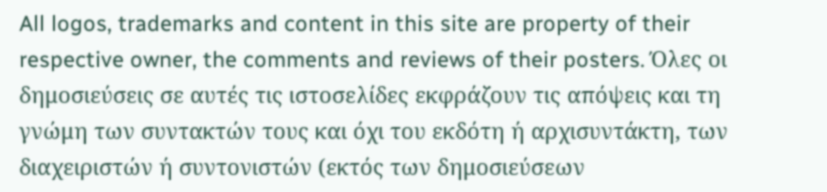All logos, trademarks and content in this site are property of their respective owner, the comments and reviews of their posters. Όλες οι δημοσιεύσεις σε αυτές τις ιστοσελίδες εκφράζουν τις απόψεις και τη γνώμη των συντακτών τους και όχι του εκδότη ή αρχισυντάκτη, των διαχειριστών ή συντονιστών (εκτός των δημοσιεύσεων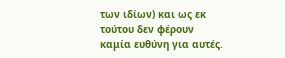των ιδίων) και ως εκ τούτου δεν φέρουν καμία ευθύνη για αυτές.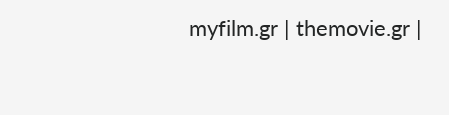myfilm.gr | themovie.gr |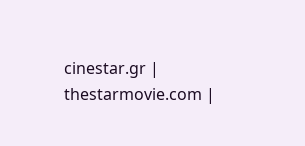cinestar.gr | thestarmovie.com |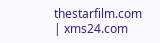thestarfilm.com | xms24.com